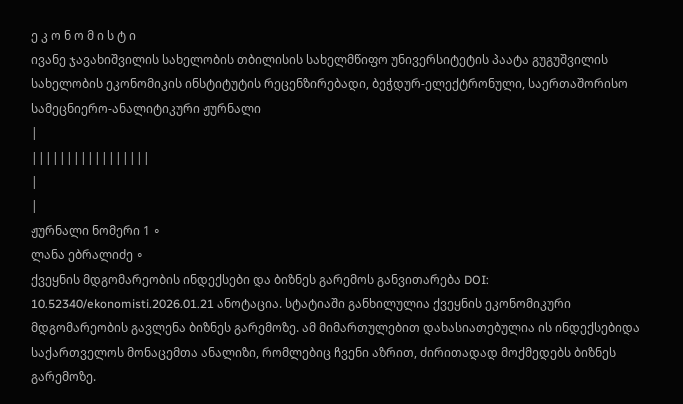ე კ ო ნ ო მ ი ს ტ ი
ივანე ჯავახიშვილის სახელობის თბილისის სახელმწიფო უნივერსიტეტის პაატა გუგუშვილის სახელობის ეკონომიკის ინსტიტუტის რეცენზირებადი, ბეჭდურ-ელექტრონული, საერთაშორისო სამეცნიერო-ანალიტიკური ჟურნალი
|
|||||||||||||||||
|
|
ჟურნალი ნომერი 1 ∘
ლანა ებრალიძე ∘
ქვეყნის მდგომარეობის ინდექსები და ბიზნეს გარემოს განვითარება DOI: 10.52340/ekonomisti.2026.01.21 ანოტაცია. სტატიაში განხილულია ქვეყნის ეკონომიკური მდგომარეობის გავლენა ბიზნეს გარემოზე. ამ მიმართულებით დახასიათებულია ის ინდექსებიდა საქართველოს მონაცემთა ანალიზი, რომლებიც ჩვენი აზრით, ძირითადად მოქმედებს ბიზნეს გარემოზე.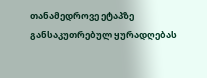თანამედროვე ეტაპზე განსაკუთრებულ ყურადღებას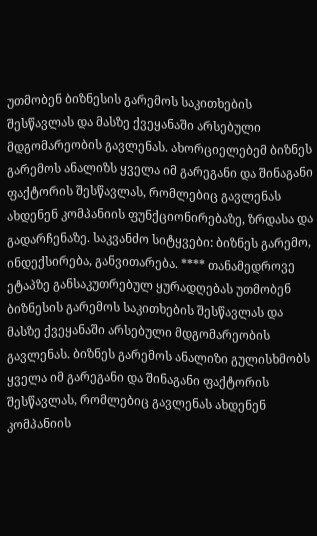უთმობენ ბიზნესის გარემოს საკითხების შესწავლას და მასზე ქვეყანაში არსებული მდგომარეობის გავლენას. ახორციელებემ ბიზნეს გარემოს ანალიზს ყველა იმ გარეგანი და შინაგანი ფაქტორის შესწავლას, რომლებიც გავლენას ახდენენ კომპანიის ფუნქციონირებაზე, ზრდასა და გადარჩენაზე. საკვანძო სიტყვები: ბიზნეს გარემო, ინდექსირება, განვითარება. **** თანამედროვე ეტაპზე განსაკუთრებულ ყურადღებას უთმობენ ბიზნესის გარემოს საკითხების შესწავლას და მასზე ქვეყანაში არსებული მდგომარეობის გავლენას. ბიზნეს გარემოს ანალიზი გულისხმობს ყველა იმ გარეგანი და შინაგანი ფაქტორის შესწავლას, რომლებიც გავლენას ახდენენ კომპანიის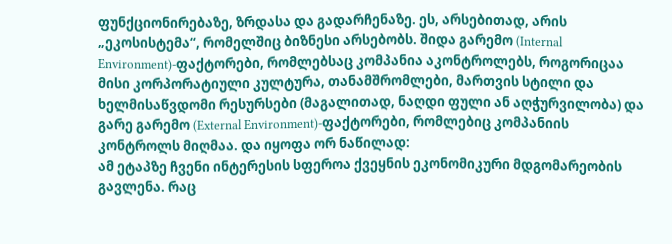ფუნქციონირებაზე, ზრდასა და გადარჩენაზე. ეს, არსებითად, არის „ეკოსისტემა“, რომელშიც ბიზნესი არსებობს. შიდა გარემო (Internal Environment)-ფაქტორები, რომლებსაც კომპანია აკონტროლებს, როგორიცაა მისი კორპორატიული კულტურა, თანამშრომლები, მართვის სტილი და ხელმისაწვდომი რესურსები (მაგალითად, ნაღდი ფული ან აღჭურვილობა) და გარე გარემო (External Environment)-ფაქტორები, რომლებიც კომპანიის კონტროლს მიღმაა. და იყოფა ორ ნაწილად:
ამ ეტაპზე ჩვენი ინტერესის სფეროა ქვეყნის ეკონომიკური მდგომარეობის გავლენა. რაც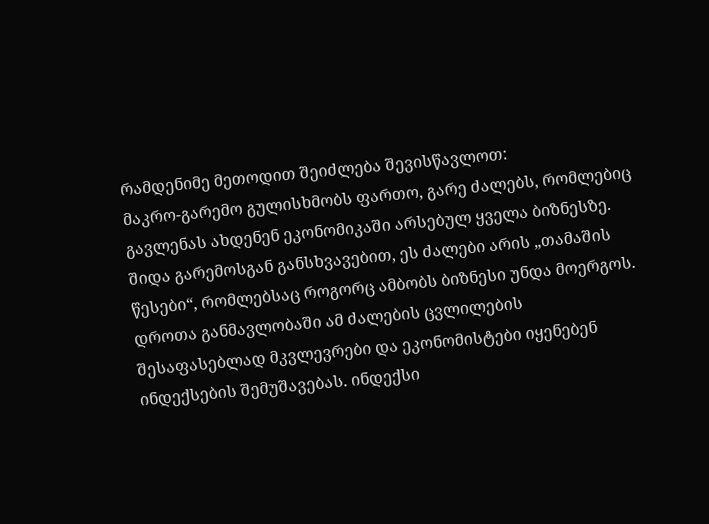რამდენიმე მეთოდით შეიძლება შევისწავლოთ:
მაკრო-გარემო გულისხმობს ფართო, გარე ძალებს, რომლებიც გავლენას ახდენენ ეკონომიკაში არსებულ ყველა ბიზნესზე. შიდა გარემოსგან განსხვავებით, ეს ძალები არის „თამაშის წესები“, რომლებსაც როგორც ამბობს ბიზნესი უნდა მოერგოს. დროთა განმავლობაში ამ ძალების ცვლილების შესაფასებლად მკვლევრები და ეკონომისტები იყენებენ ინდექსების შემუშავებას. ინდექსი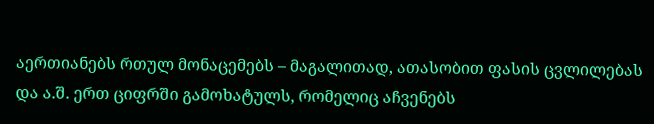აერთიანებს რთულ მონაცემებს – მაგალითად, ათასობით ფასის ცვლილებას და ა.შ. ერთ ციფრში გამოხატულს, რომელიც აჩვენებს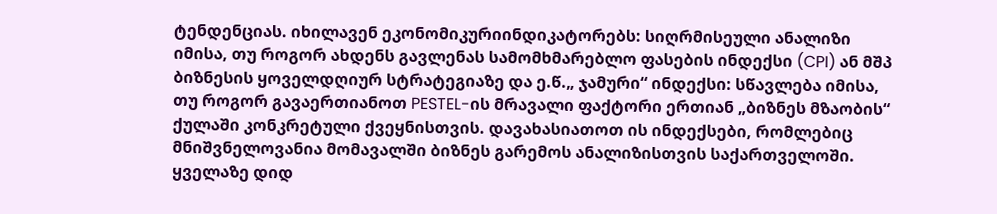ტენდენციას. იხილავენ ეკონომიკურიინდიკატორებს: სიღრმისეული ანალიზი იმისა, თუ როგორ ახდენს გავლენას სამომხმარებლო ფასების ინდექსი (CPI) ან მშპ ბიზნესის ყოველდღიურ სტრატეგიაზე და ე.წ.„ ჯამური“ ინდექსი: სწავლება იმისა, თუ როგორ გავაერთიანოთ PESTEL-ის მრავალი ფაქტორი ერთიან „ბიზნეს მზაობის“ ქულაში კონკრეტული ქვეყნისთვის. დავახასიათოთ ის ინდექსები, რომლებიც მნიშვნელოვანია მომავალში ბიზნეს გარემოს ანალიზისთვის საქართველოში.
ყველაზე დიდ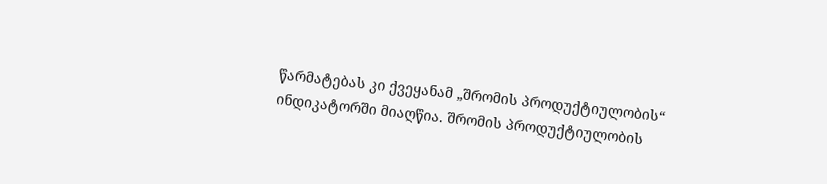წარმატებას კი ქვეყანამ „შრომის პროდუქტიულობის“ ინდიკატორში მიაღწია. შრომის პროდუქტიულობის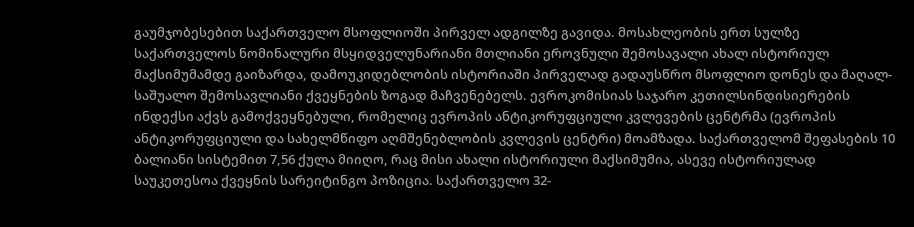გაუმჯობესებით საქართველო მსოფლიოში პირველ ადგილზე გავიდა. მოსახლეობის ერთ სულზე საქართველოს ნომინალური მსყიდველუნარიანი მთლიანი ეროვნული შემოსავალი ახალ ისტორიულ მაქსიმუმამდე გაიზარდა, დამოუკიდებლობის ისტორიაში პირველად გადაუსწრო მსოფლიო დონეს და მაღალ-საშუალო შემოსავლიანი ქვეყნების ზოგად მაჩვენებელს. ევროკომისიას საჯარო კეთილსინდისიერების ინდექსი აქვს გამოქვეყნებული, რომელიც ევროპის ანტიკორუფციული კვლევების ცენტრმა (ევროპის ანტიკორუფციული და სახელმწიფო აღმშენებლობის კვლევის ცენტრი) მოამზადა. საქართველომ შეფასების 10 ბალიანი სისტემით 7,56 ქულა მიიღო, რაც მისი ახალი ისტორიული მაქსიმუმია, ასევე ისტორიულად საუკეთესოა ქვეყნის სარეიტინგო პოზიცია. საქართველო 32-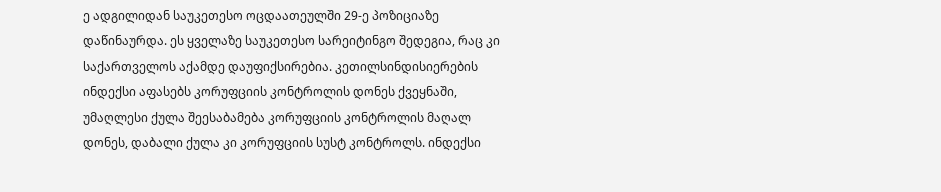ე ადგილიდან საუკეთესო ოცდაათეულში 29-ე პოზიციაზე დაწინაურდა. ეს ყველაზე საუკეთესო სარეიტინგო შედეგია, რაც კი საქართველოს აქამდე დაუფიქსირებია. კეთილსინდისიერების ინდექსი აფასებს კორუფციის კონტროლის დონეს ქვეყნაში, უმაღლესი ქულა შეესაბამება კორუფციის კონტროლის მაღალ დონეს, დაბალი ქულა კი კორუფციის სუსტ კონტროლს. ინდექსი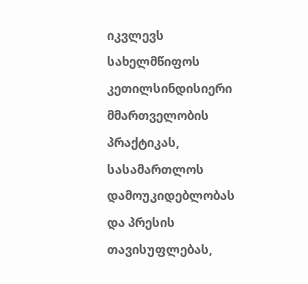იკვლევს სახელმწიფოს კეთილსინდისიერი მმართველობის პრაქტიკას, სასამართლოს დამოუკიდებლობას და პრესის თავისუფლებას,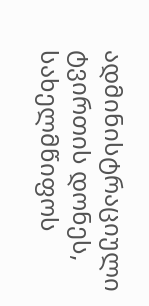ადმინისტრაციული ტვირთის დონეს, სახელმწიფოს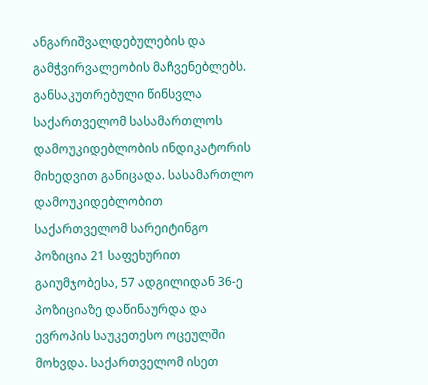ანგარიშვალდებულების და გამჭვირვალეობის მაჩვენებლებს. განსაკუთრებული წინსვლა საქართველომ სასამართლოს დამოუკიდებლობის ინდიკატორის მიხედვით განიცადა. სასამართლო დამოუკიდებლობით საქართველომ სარეიტინგო პოზიცია 21 საფეხურით გაიუმჯობესა, 57 ადგილიდან 36-ე პოზიციაზე დაწინაურდა და ევროპის საუკეთესო ოცეულში მოხვდა. საქართველომ ისეთ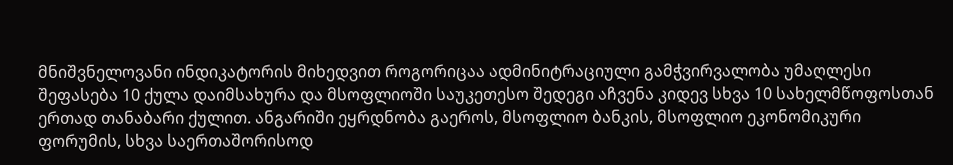მნიშვნელოვანი ინდიკატორის მიხედვით როგორიცაა ადმინიტრაციული გამჭვირვალობა უმაღლესი შეფასება 10 ქულა დაიმსახურა და მსოფლიოში საუკეთესო შედეგი აჩვენა კიდევ სხვა 10 სახელმწოფოსთან ერთად თანაბარი ქულით. ანგარიში ეყრდნობა გაეროს, მსოფლიო ბანკის, მსოფლიო ეკონომიკური ფორუმის, სხვა საერთაშორისოდ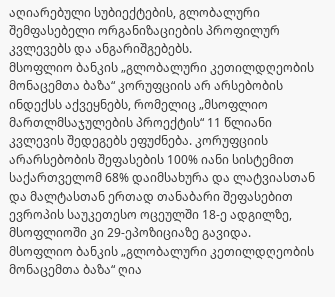აღიარებული სუბიექტების, გლობალური შემფასებელი ორგანიზაციების პროფილურ კვლევებს და ანგარიშგებებს.
მსოფლიო ბანკის „გლობალური კეთილდღეობის მონაცემთა ბაზა“ კორუფციის არ არსებობის ინდექსს აქვეყნებს, რომელიც „მსოფლიო მართლმსაჯულების პროექტის“ 11 წლიანი კვლევის შედეგებს ეფუძნება. კორუფციის არარსებობის შეფასების 100% იანი სისტემით საქართველომ 68% დაიმსახურა და ლატვიასთან და მალტასთან ერთად თანაბარი შეფასებით ევროპის საუკეთესო ოცეულში 18-ე ადგილზე, მსოფლიოში კი 29-ეპოზიციაზე გავიდა.
მსოფლიო ბანკის „გლობალური კეთილდღეობის მონაცემთა ბაზა“ ღია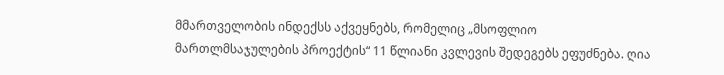მმართველობის ინდექსს აქვეყნებს, რომელიც „მსოფლიო მართლმსაჯულების პროექტის“ 11 წლიანი კვლევის შედეგებს ეფუძნება. ღია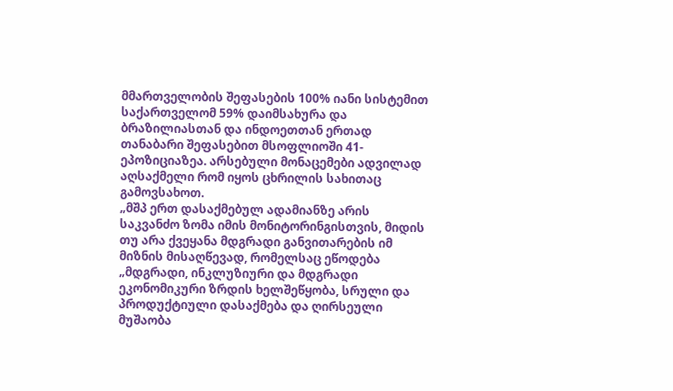მმართველობის შეფასების 100% იანი სისტემით საქართველომ 59% დაიმსახურა და ბრაზილიასთან და ინდოეთთან ერთად თანაბარი შეფასებით მსოფლიოში 41-ეპოზიციაზეა. არსებული მონაცემები ადვილად აღსაქმელი რომ იყოს ცხრილის სახითაც გამოვსახოთ.
„მშპ ერთ დასაქმებულ ადამიანზე არის საკვანძო ზომა იმის მონიტორინგისთვის, მიდის თუ არა ქვეყანა მდგრადი განვითარების იმ მიზნის მისაღწევად, რომელსაც ეწოდება „მდგრადი, ინკლუზიური და მდგრადი ეკონომიკური ზრდის ხელშეწყობა, სრული და პროდუქტიული დასაქმება და ღირსეული მუშაობა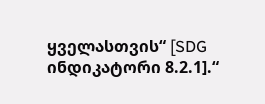ყველასთვის“ [SDG ინდიკატორი 8.2.1].“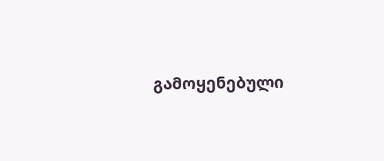გამოყენებული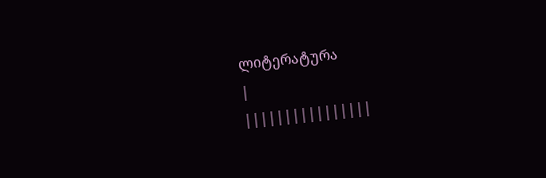ლიტერატურა
|
||||||||||||||||